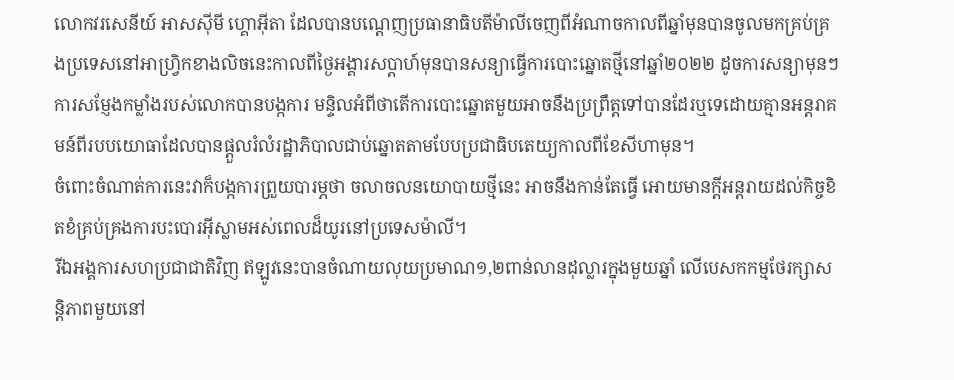លោកវរសេនីយ៍ អាសស៊ីមី ហ្គោអ៊ីតា ដែលបានបណ្តេញប្រធានាធិបតីម៉ាលីចេញពីអំណាចកាលពីឆ្នាំមុនបានចូលមកគ្រប់គ្រងប្រទេសនៅអាហ្វ្រិកខាងលិចនេះកាលពីថ្ងៃអង្គារសប្តាហ៍មុនបានសន្យាធ្វើការបោះឆ្នោតថ្មីនៅឆ្នាំ២០២២ ដូចការសន្យាមុនៗ ការសម្ញែងកម្លាំងរបស់លោកបានបង្កការ មន្ទិលអំពីថាតើការបោះឆ្នោតមួយអាចនឹងប្រព្រឹត្តទៅបានដែរឬទេដោយគ្មានអន្តរាគមន៍ពីរបបយោធាដែលបានផ្តួលរំលំរដ្ឋាភិបាលជាប់ឆ្នោតតាមបែបប្រជាធិបតេយ្យកាលពីខែសីហាមុន។
ចំពោះចំណាត់ការនេះវាក៏បង្កការព្រួយបារម្ភថា ចលាចលនយោបាយថ្មីនេះ អាចនឹងកាន់តែធ្វើ អោយមានក្តីអន្តរាយដល់កិច្ចខិតខំគ្រប់គ្រងការបះបោរអ៊ីស្លាមអស់ពេលដ៏យូរនៅប្រទេសម៉ាលី។
រីឯអង្គការសហប្រជាជាតិវិញ ឥឡូវនេះបានចំណាយលុយប្រមាណ១,២ពាន់លានដុល្លារក្នុងមួយឆ្នាំ លើបេសកកម្មថែរក្សាសន្តិភាពមួយនៅ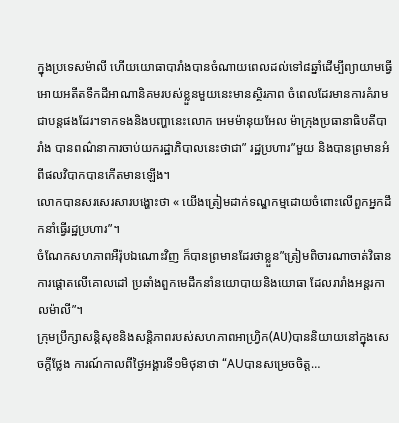ក្នុងប្រទេសម៉ាលី ហើយយោធាបារាំងបានចំណាយពេលដល់ទៅ៨ឆ្នាំដើម្បីព្យាយាមធ្វើអោយអតីតទឹកដីអាណានិគមរបស់ខ្លួនមួយនេះមានស្ថិរភាព ចំពេលដែរមានការគំរាមជាបន្តផងដែរ។ទាកទងនិងបញ្ហានេះលោក អេមម៉ានុយអែល ម៉ាក្រុងប្រធានាធិបតីបារាំង បានពណ៌នាការចាប់យករដ្ឋាភិបាលនេះថាជា” រដ្ឋប្រហារ”មួយ និងបានព្រមានអំពីផលវិបាកបានកើតមានឡើង។
លោកបានសរសេរសារបង្ហោះថា « យើងត្រៀមដាក់ទណ្ឌកម្មដោយចំពោះលើពួកអ្នកដឹកនាំធ្វើរដ្ឋប្រហារ”។
ចំណែកសហភាពអឺរ៉ុបឯណោះវិញ ក៏បានព្រមានដែរថាខ្លួន”ត្រៀមពិចារណាចាត់វិធានការផ្តោតលើគោលដៅ ប្រឆាំងពួកមេដឹកនាំនយោបាយនិងយោធា ដែលរារាំងអន្តរកាលម៉ាលី”។
ក្រុមប្រឹក្សាសន្តិសុខនិងសន្តិភាពរបស់សហភាពអាហ្វ្រិក(AU)បាននិយាយនៅក្នុងសេចក្តីថ្លែង ការណ៍កាលពីថ្ងៃអង្គារទី១មិថុនាថា “AUបានសម្រេចចិត្ត…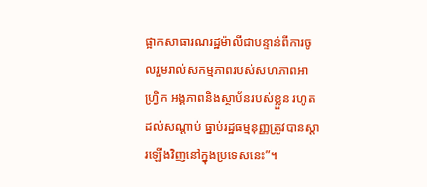ផ្អាកសាធារណរដ្ឋម៉ាលីជាបន្ទាន់ពីការចូលរួមរាល់សកម្មភាពរបស់សហភាពអាហ្វ្រិក អង្គភាពនិងស្ថាប័នរបស់ខ្លួន រហូតដល់សណ្តាប់ ធ្នាប់រដ្ឋធម្មនុញ្ញត្រូវបានស្តារឡើងវិញនៅក្នុងប្រទេសនេះ”។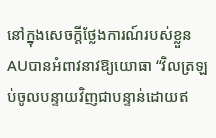នៅក្នុងសេចក្តីថ្លែងការណ៍របស់ខ្លួន AUបានអំពាវនាវឱ្យយោធា “វិលត្រឡប់ចូលបន្ទាយវិញជាបន្ទាន់ដោយឥ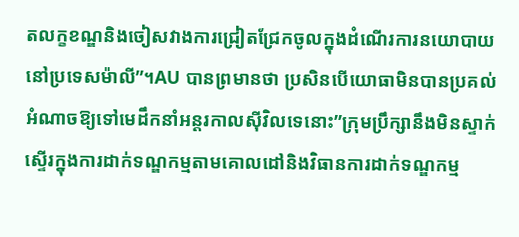តលក្ខខណ្ឌនិងចៀសវាងការជ្រៀតជ្រែកចូលក្នុងដំណើរការនយោបាយនៅប្រទេសម៉ាលី”។AU បានព្រមានថា ប្រសិនបើយោធាមិនបានប្រគល់អំណាចឱ្យទៅមេដឹកនាំអន្តរកាលស៊ីវិលទេនោះ”ក្រុមប្រឹក្សានឹងមិនស្ទាក់ស្ទើរក្នុងការដាក់ទណ្ឌកម្មតាមគោលដៅនិងវិធានការដាក់ទណ្ឌកម្ម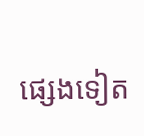ផ្សេងទៀត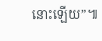នោះឡើយ”៕